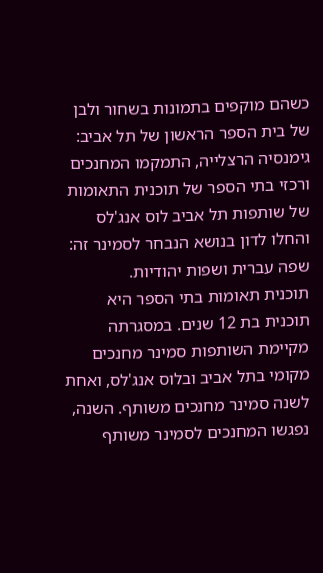כשהם מוקפים בתמונות בשחור ולבן של בית הספר הראשון של תל אביב: גימנסיה הרצלייה, התמקמו המחנכים ורכזי בתי הספר של תוכנית התאומות של שותפות תל אביב לוס אנג'לס והחלו לדון בנושא הנבחר לסמינר זה: שפה עברית ושפות יהודיות.
תוכנית תאומות בתי הספר היא תוכנית בת 12 שנים. במסגרתה מקיימת השותפות סמינר מחנכים מקומי בתל אביב ובלוס אנג'לס, ואחת לשנה סמינר מחנכים משותף. השנה, נפגשו המחנכים לסמינר משותף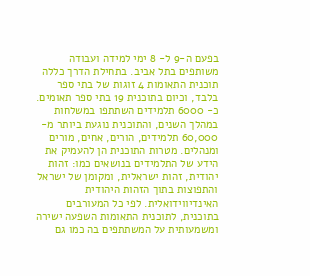בפעם ה-9 ל- 8 ימי למידה ועבודה משותפים בתל אביב. בתחילת הדרך כללה תוכנית התאומות 4 זוגות של בתי ספר בלבד, וכיום בתוכנית 19 בתי ספר תאומים. כ- 6000 תלמידים השתתפו במשלחות במהלך השנים, והתוכנית נוגעת ביותר מ- 60,000 תלמידים, הורים, אחים, מורים ומנהלים. מטרות התוכנית הן להעמיק את הידע של התלמידים בנושאים כמו: זהות יהודית, זהות ישראלית, ומקומן של ישראל והתפוצות בתוך הזהות היהודית האינדיווידואלית. לפי כל המעורבים בתוכנית, לתוכנית התאומות השפעה ישירה ומשמעותית על המשתתפים בה כמו גם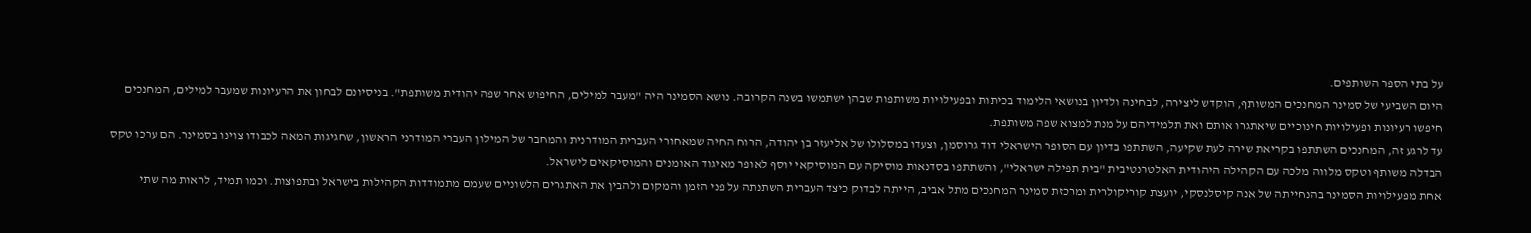על בתי הספר השותפים.
היום השביעי של סמינר המחנכים המשותף, הוקדש ליצירה, לבחינה ולדיון בנושאי הלימוד בכיתות ובפעילויות משותפות שבהן ישתמשו בשנה הקרובה. נושא הסמינר היה "מעבר למילים, החיפוש אחר שפה יהודית משותפת". בניסיונם לבחון את הרעיונות שמעבר למילים, המחנכים חיפשו רעיונות ופעילויות חינוכיים שיאתגרו אותם ואת תלמידיהם על מנת למצוא שפה משותפת.
עד לרגע זה, המחנכים השתתפו בקריאת שירה לעת שקיעה, השתתפו בדיון עם הסופר הישראלי דוד גרוסמן, וצעדו במסלולו של אליעזר בן יהודה, הרוח החיה שמאחורי העברית המודרנית והמחבר של המילון העברי המודרני הראשון, שחגיגות המאה לכבודו צוינו בסמינר. הם ערכו טקס הבדלה משותף וטקס מלווה מלכה עם הקהילה היהודית האלטרנטיבית "בית תפילה ישראלי", והשתתפו בסדנאות מוסיקה עם המוסיקאי יוסף לאופר מאיגוד האומנים והמוסיקאים לישראל.
אחת מפעילויות הסמינר בהנחייתה של אנה קיסלנסקי, יועצת קוריקולרית ומרכזת סמינר המחנכים מתל אביב, הייתה לבדוק כיצד העברית השתנתה על פני הזמן והמקום ולהבין את האתגרים הלשוניים שעמם מתמודדות הקהילות בישראל ובתפוצות. וכמו תמיד, לראות מה שתי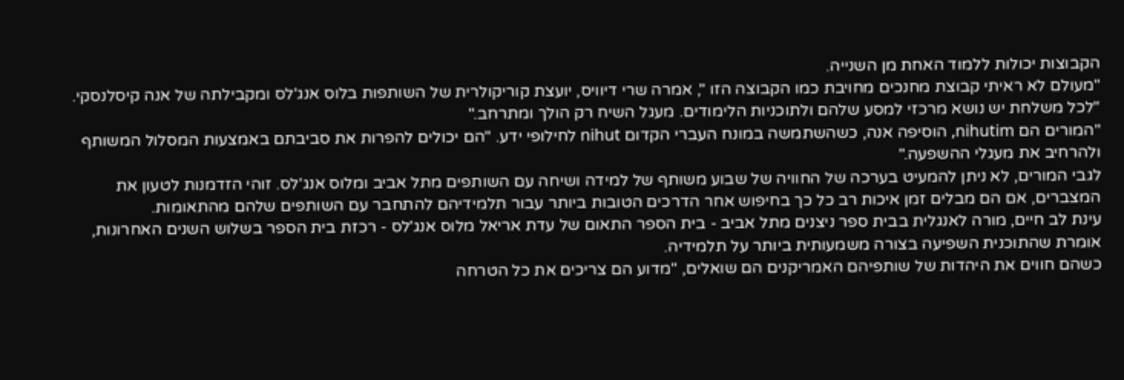הקבוצות יכולות ללמוד האחת מן השנייה.
"מעולם לא ראיתי קבוצת מחנכים מחויבת כמו הקבוצה הזו ", אמרה שרי דיוויס, יועצת קוריקולרית של השותפות בלוס אנג'לס ומקבילתה של אנה קיסלנסקי. "לכל משלחת יש נושא מרכזי למסע שלהם ולתוכניות הלימודים. מעגל השיח רק הולך ומתרחב."
"המורים הם nihutim, הוסיפה אנה, כשהשתמשה במונח העברי הקדום nihut לחילופי ידע. "הם יכולים להפרות את סביבתם באמצעות המסלול המשותף ולהרחיב את מעגלי ההשפעה."
לגבי המורים, לא ניתן להמעיט בערכה של החוויה של שבוע משותף של למידה ושיחה עם השותפים מתל אביב ומלוס אנג'לס. זוהי הזדמנות לטעון את המצברים, אם הם מבלים זמן איכות רב כל כך בחיפוש אחר הדרכים הטובות ביותר עבור תלמידיהם להתחבר עם השותפים שלהם מהתאומות.
עינת לב חיים, מורה לאנגלית בבית ספר ניצנים מתל אביב - בית הספר התאום של עדת אריאל מלוס אנג'לס - רכזת בית הספר בשלוש השנים האחרונות, אומרת שהתוכנית השפיעה בצורה משמעותית ביותר על תלמידיה.
כשהם חווים את היהדות של שותפיהם האמריקנים הם שואלים, "מדוע הם צריכים את כל הטרחה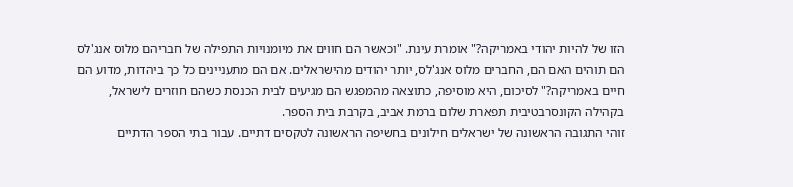הזו של להיות יהודי באמריקה?" אומרת עינת. "וכאשר הם חווים את מיומנויות התפילה של חבריהם מלוס אנג'לס הם תוהים האם הם, החברים מלוס אנג'לס, יותר יהודים מהישראלים. אם הם מתעניינים כל כך ביהדות, מדוע הם חיים באמריקה?" לסיכום, היא מוסיפה, כתוצאה מהמפגש הם מגיעים לבית הכנסת כשהם חוזרים לישראל, בקהילה הקונסרבטיבית תפארת שלום ברמת אביב, בקרבת בית הספר.
זוהי התגובה הראשונה של ישראלים חילונים בחשיפה הראשונה לטקסים דתיים. עבור בתי הספר הדתיים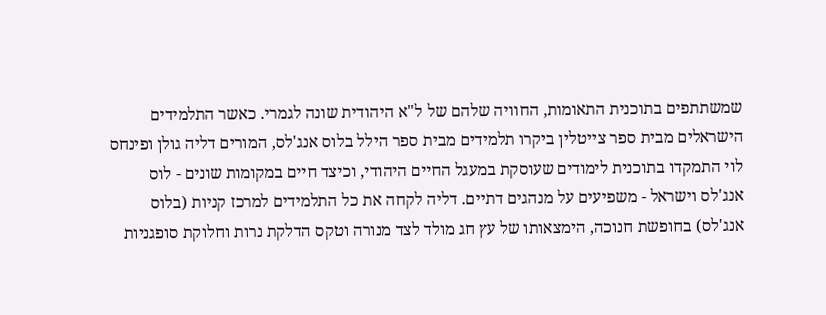שמשתתפים בתוכנית התאומות, החוויה שלהם של ל"א היהודית שונה לגמרי. כאשר התלמידים הישראלים מבית ספר צייטלין ביקרו תלמידים מבית ספר הילל בלוס אנג'לס, המורים דליה גולן ופינחס לוי התמקדו בתוכנית לימודים שעוסקת במעגל החיים היהודי, וכיצד חיים במקומות שונים - לוס אנג'לס וישראל - משפיעים על מנהגים דתיים. דליה לקחה את כל התלמידים למרכז קניות (בלוס אנג'לס) בחופשת חנוכה, הימצאותו של עץ חג מולד לצד מנורה וטקס הדלקת נרות וחלוקת סופגניות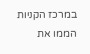במרכז הקניות הממו את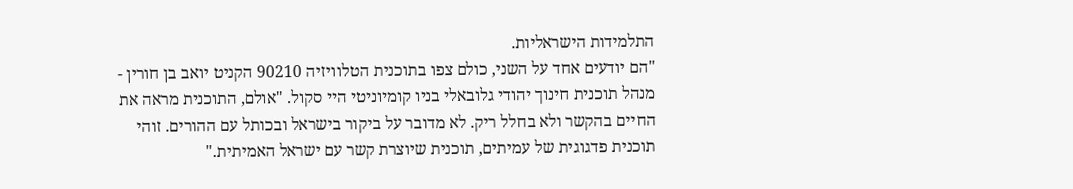התלמידות הישראליות.
"הם יודעים אחד על השני, כולם צפו בתוכנית הטלוויזיה 90210 הקניט יואב בן חורין - מנהל תוכנית חינוך יהודי גלובאלי בניו קומיוניטי היי סקול. "אולם, התוכנית מראה את החיים בהקשר ולא בחלל ריק. לא מדובר על ביקור בישראל ובכותל עם ההורים. זוהי תוכנית פדגוגית של עמיתים, תוכנית שיוצרת קשר עם ישראל האמיתית."